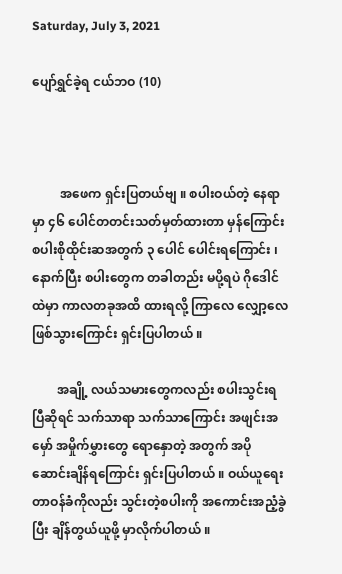Saturday, July 3, 2021

ပျော်ရွှင်ခဲ့ရ ငယ်ဘဝ (10)



         အဖေက ရှင်းပြတယ်ဗျ ။ စပါးဝယ်တဲ့ နေရာမှာ ၄၆ ပေါင်တတင်းသတ်မှတ်ထားတာ မှန်ကြောင်း စပါးစိုထိုင်းဆအတွက် ၃ ပေါင် ပေါင်းရကြောင်း ၊ နောက်ပြီး စပါးတွေက တခါတည်း မပို့ရပဲ ဂိုဒေါင်ထဲမှာ ကာလတခုအထိ ထားရလို့ ကြာလေ လျှော့လေ ဖြစ်သွားကြောင်း ရှင်းပြပါတယ် ။

        အချို့ လယ်သမားတွေကလည်း စပါးသွင်းရပြီဆိုရင် သက်သာရာ သက်သာကြောင်း အဖျင်းအမှော် အမှိုက်မွှားတွေ ရောနှောတဲ့ အတွက် အပိုဆောင်းချိန်ရကြောင်း ရှင်းပြပါတယ် ။ ဝယ်ယူရေး တာဝန်ခံကိုလည်း သွင်းတဲ့စပါးကို အကောင်းအညံ့ခွဲပြီး ချိန်တွယ်ယူဖို့ မှာလိုက်ပါတယ် ။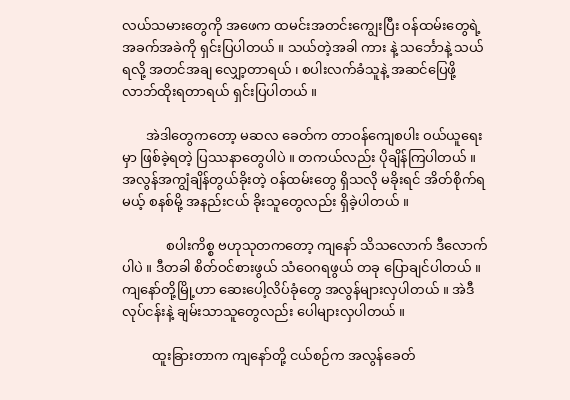လယ်သမားတွေကို အဖေက ထမင်းအတင်းကျွေးပြီး ဝန်ထမ်းတွေရဲ့ အခက်အခဲကို ရှင်းပြပါတယ် ။ သယ်တဲ့အခါ ကား နဲ့ သင်္ဘောနဲ့ သယ်ရလို့ အတင်အချ လျှော့တာရယ် ၊ စပါးလက်ခံသူနဲ့ အဆင်ပြေဖို့ လာဘ်ထိုးရတာရယ် ရှင်းပြပါတယ် ။

       အဲဒါတွေကတော့ မဆလ ခေတ်က တာဝန်ကျေစပါး ဝယ်ယူရေးမှာ ဖြစ်ခဲ့ရတဲ့ ပြဿနာတွေပါပဲ ။ တကယ်လည်း ပိုချိန်ကြပါတယ် ။ အလွန်အကျွံချိန်တွယ်ခိုးတဲ့ ဝန်ထမ်းတွေ ရှိသလို မခိုးရင် အိတ်စိုက်ရမယ့် စနစ်မို့ အနည်းငယ် ခိုးသူတွေလည်း ရှိခဲ့ပါတယ် ။

             စပါးကိစ္စ ဗဟုသုတကတော့ ကျနော် သိသလောက် ဒီလောက်ပါပဲ ။ ဒီတခါ စိတ်ဝင်စားဖွယ် သံဝေဂရဖွယ် တခု ပြောချင်ပါတယ် ။ ကျနော်တို့မြို့ဟာ ဆေးပေါ့လိပ်ခုံတွေ အလွန်များလှပါတယ် ။ အဲဒီလုပ်ငန်းနဲ့ ချမ်းသာသူတွေလည်း ပေါများလှပါတယ် ။

         ထူးခြားတာက ကျနော်တို့ ငယ်စဉ်က အလွန်ခေတ်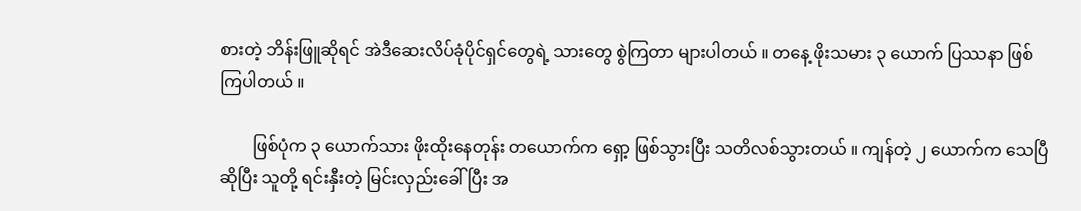စားတဲ့ ဘိန်းဖြူဆိုရင် အဲဒီဆေးလိပ်ခုံပိုင်ရှင်တွေရဲ့ သားတွေ စွဲကြတာ များပါတယ် ။ တနေ့ ဖိုးသမား ၃ ယောက် ပြဿနာ ဖြစ်ကြပါတယ် ။

        ဖြစ်ပုံက ၃ ယောက်သား ဖိုးထိုးနေတုန်း တယောက်က ရှော့ ဖြစ်သွားပြီး သတိလစ်သွားတယ် ။ ကျန်တဲ့ ၂ ယောက်က သေပြီဆိုပြီး သူတို့ ရင်းနှီးတဲ့ မြင်းလှည်းခေါ်ပြီး အ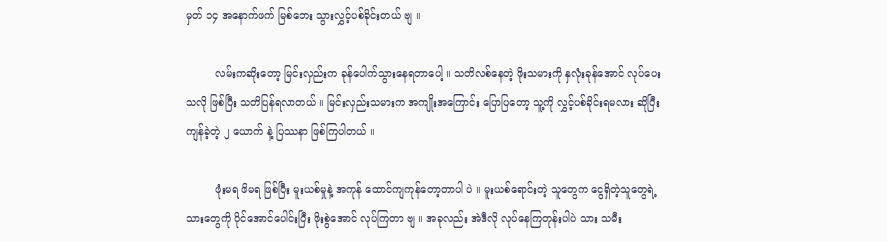မှတ် ၁၄ အနောက်ဖက် မြစ်ဘေး သွားလွှင့်ပစ်ခိုင်းတယ် ဗျ ။

         လမ်းကဆိုးတော့ မြင်းလှည်းက ခုန်ပေါက်သွားနေရတာပေါ့ ။ သတိလစ်နေတဲ့ ဖိုးသမားကို နှလုံးခုန်အောင် လုပ်ပေးသလို ဖြစ်ပြီး သတိပြန်ရလာတယ် ။ မြင်းလှည်းသမားက အကျိုးအကြောင်း ပြောပြတော့ သူ့ကို လွှင့်ပစ်ခိုင်းရမလား ဆိုပြီး ကျန်ခဲ့တဲ့ ၂ ယောက် နဲ့ ပြဿနာ ဖြစ်ကြပါတယ် ။

         ဖုံးမရ ဖိမရ ဖြစ်ပြီး မူးယစ်မှုနဲ့ အကုန် ထောင်ကျကုန်တော့တာပါ ပဲ ။ မူးယစ်ရောင်းတဲ့ သူတွေက ငွေရှိတဲ့သူတွေရဲ့ သားတွေကို ပိုင်အောင်ပေါင်းပြီး ဖိုးစွဲအောင် လုပ်ကြတာ ဗျ ။ အခုလည်း အဲဒီလို လုပ်နေကြတုန်းပါပဲ သား သမီး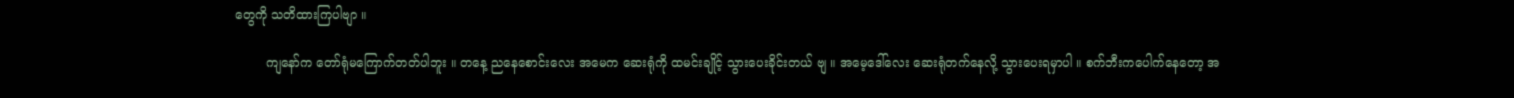တွေကို သတိထားကြပါဗျာ ။

        ကျနော်က တော်ရုံမကြောက်တတ်ပါဘူး ။ တနေ့ ညနေစောင်းလေး အမေက ဆေးရုံကို ထမင်းချိုင့် သွားပေးခိုင်းတယ် ဗျ ။ အမေ့ဒေါ်လေး ဆေးရုံတက်နေလို့ သွားပေးရမှာပါ ။ စက်ဘီးကပေါက်နေတော့ အ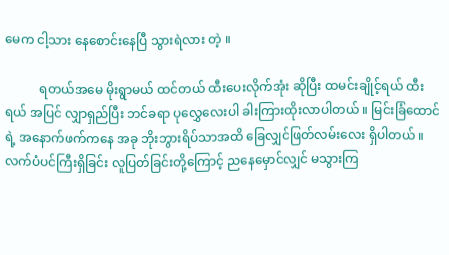မေက ငါ့သား နေစောင်းနေပြီ သွားရဲလား တဲ့ ။

           ရတယ်အမေ မိုးရွာမယ် ထင်တယ် ထီးပေးလိုက်အုံး ဆိုပြီး ထမင်းချိုင့်ရယ် ထီးရယ် အပြင် လျှာရှည်ပြီး ဘင်ခရာ ပုလွှေလေးပါ ခါးကြားထိုးလာပါတယ် ။ မြင်းခြံထောင်ရဲ့ အနောက်ဖက်ကနေ အခု ဘိုးဘွားရိပ်သာအထိ ခြေလျှင်ဖြတ်လမ်းလေး ရှိပါတယ် ။ လက်ပံပင်ကြီးရှိခြင်း လူပြတ်ခြင်းတို့ကြောင့် ညနေမှောင်လျှင် မသွားကြ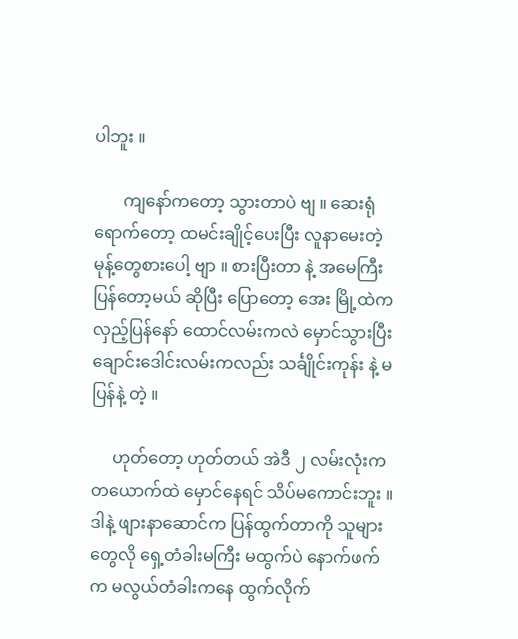ပါဘူး ။

       ကျနော်ကတော့ သွားတာပဲ ဗျ ။ ဆေးရုံရောက်တော့ ထမင်းချိုင့်ပေးပြီး လူနာမေးတဲ့ မုန့်တွေစားပေါ့ ဗျာ ။ စားပြီးတာ နဲ့ အမေကြီးပြန်တော့မယ် ဆိုပြီး ပြောတော့ အေး မြို့ထဲက လှည့်ပြန်နော် ထောင်လမ်းကလဲ မှောင်သွားပြီး ချောင်းဒေါင်းလမ်းကလည်း သင်္ချိုင်းကုန်း နဲ့ မပြန်နဲ့ တဲ့ ။

     ဟုတ်တော့ ဟုတ်တယ် အဲဒီ ၂ လမ်းလုံးက တယောက်ထဲ မှောင်နေရင် သိပ်မကောင်းဘူး ။ ဒါနဲ့ ဖျားနာဆောင်က ပြန်ထွက်တာကို သူများတွေလို ရှေ့တံခါးမကြီး မထွက်ပဲ နောက်ဖက်က မလွယ်တံခါးကနေ ထွက်လိုက်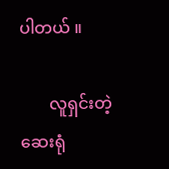ပါတယ် ။

       လူရှင်းတဲ့ ဆေးရုံ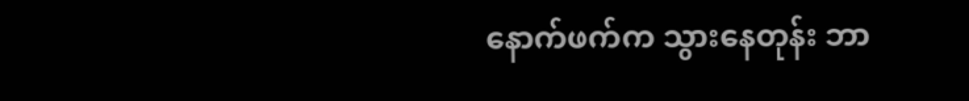နောက်ဖက်က သွားနေတုန်း ဘာ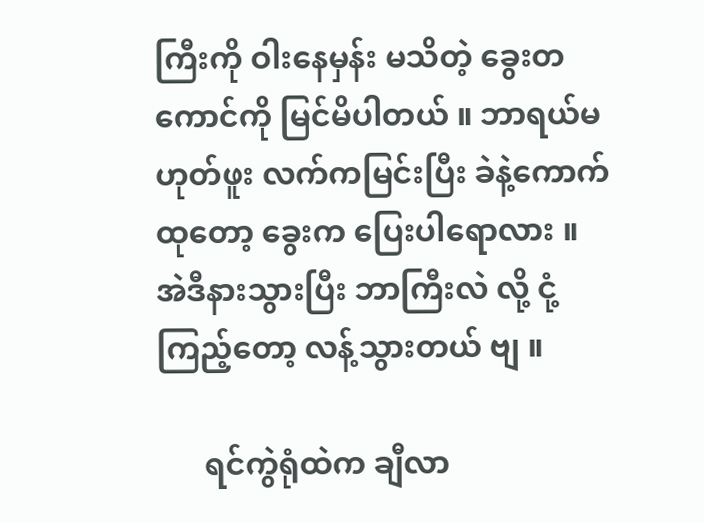ကြီးကို ဝါးနေမှန်း မသိတဲ့ ခွေးတကောင်ကို မြင်မိပါတယ် ။ ဘာရယ်မဟုတ်ဖူး လက်ကမြင်းပြီး ခဲနဲ့ကောက်ထုတော့ ခွေးက ပြေးပါရောလား ။ အဲဒီနားသွားပြီး ဘာကြီးလဲ လို့ ငုံ့ကြည့်တော့ လန့်သွားတယ် ဗျ ။

      ရင်ကွဲရုံထဲက ချီလာ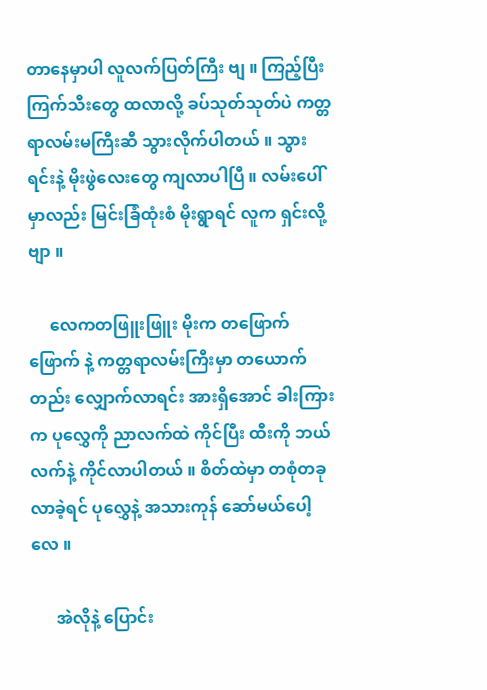တာနေမှာပါ လူလက်ပြတ်ကြီး ဗျ ။ ကြည့်ပြီး ကြက်သီးတွေ ထလာလို့ ခပ်သုတ်သုတ်ပဲ ကတ္တရာလမ်းမကြီးဆီ သွားလိုက်ပါတယ် ။ သွားရင်းနဲ့ မိုးဖွဲလေးတွေ ကျလာပါပြီ ။ လမ်းပေါ်မှာလည်း မြင်းခြံထုံးစံ မိုးရွာရင် လူက ရှင်းလို့ ဗျာ ။

     လေကတဖြူးဖြူး မိုးက တဖြောက်ဖြောက် နဲ့ ကတ္တရာလမ်းကြီးမှာ တယောက်တည်း လျှောက်လာရင်း အားရှိအောင် ခါးကြားက ပုလွှေကို ညာလက်ထဲ ကိုင်ပြီး ထီးကို ဘယ်လက်နဲ့ ကိုင်လာပါတယ် ။ စိတ်ထဲမှာ တစုံတခု လာခဲ့ရင် ပုလွှေနဲ့ အသားကုန် ဆော်မယ်ပေါ့လေ ။

      အဲလိုနဲ့ ပြောင်း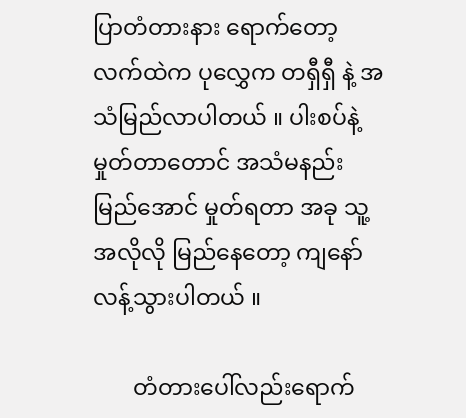ပြာတံတားနား ရောက်တော့ လက်ထဲက ပုလွှေက တရှီရှီ နဲ့ အသံမြည်လာပါတယ် ။ ပါးစပ်နဲ့ မှုတ်တာတောင် အသံမနည်းမြည်အောင် မှုတ်ရတာ အခု သူ့အလိုလို မြည်နေတော့ ကျနော် လန့်သွားပါတယ် ။

       တံတားပေါ်လည်းရောက်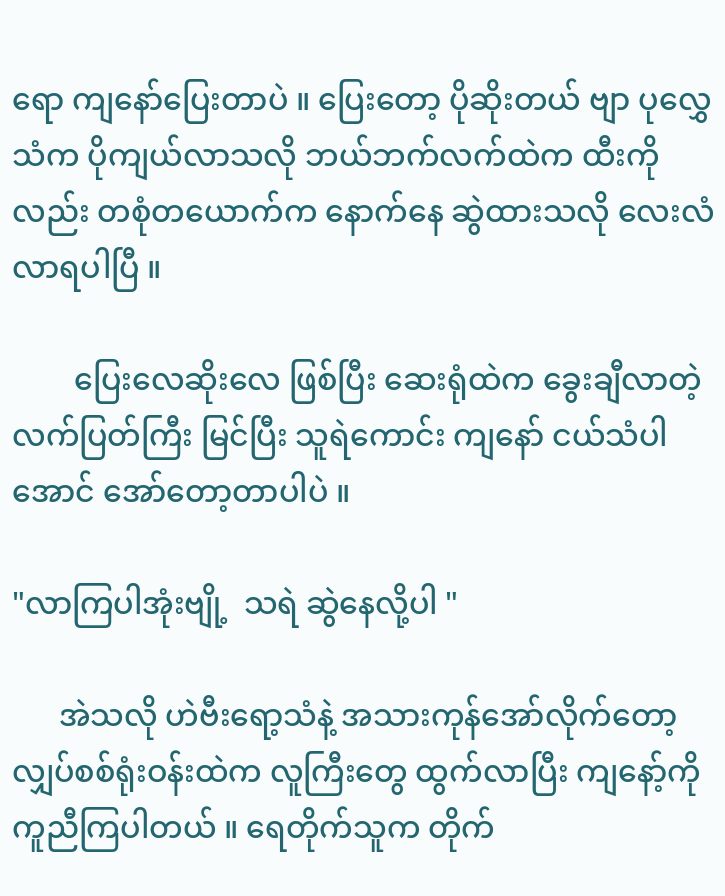ရော ကျနော်ပြေးတာပဲ ။ ပြေးတော့ ပိုဆိုးတယ် ဗျာ ပုလွှေသံက ပိုကျယ်လာသလို ဘယ်ဘက်လက်ထဲက ထီးကိုလည်း တစုံတယောက်က နောက်နေ ဆွဲထားသလို လေးလံလာရပါပြီ ။

        ပြေးလေဆိုးလေ ဖြစ်ပြီး ဆေးရုံထဲက ခွေးချီလာတဲ့ လက်ပြတ်ကြီး မြင်ပြီး သူရဲကောင်း ကျနော် ငယ်သံပါအောင် အော်တော့တာပါပဲ ။

"လာကြပါအုံးဗျို့  သရဲ ဆွဲနေလို့ပါ "

      အဲသလို ဟဲဗီးရော့သံနဲ့ အသားကုန်အော်လိုက်တော့ လျှပ်စစ်ရုံးဝန်းထဲက လူကြီးတွေ ထွက်လာပြီး ကျနော့်ကို ကူညီကြပါတယ် ။ ရေတိုက်သူက တိုက်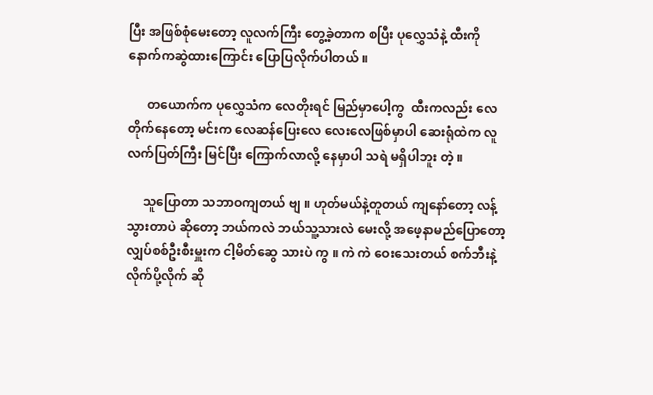ပြီး အဖြစ်စုံမေးတော့ လူလက်ကြီး တွေ့ခဲ့တာက စပြီး ပုလွှေသံနဲ့ ထီးကို နောက်ကဆွဲထားကြောင်း ပြောပြလိုက်ပါတယ် ။

      တယောက်က ပုလွှေသံက လေတိုးရင် မြည်မှာပေါ့ကွ  ထီးကလည်း လေတိုက်နေတော့ မင်းက လေဆန်ပြေးလေ လေးလေဖြစ်မှာပါ ဆေးရုံထဲက လူလက်ပြတ်ကြီး မြင်ပြီး ကြောက်လာလို့ နေမှာပါ သရဲ မရှိပါဘူး တဲ့ ။

     သူပြောတာ သဘာဝကျတယ် ဗျ ။ ဟုတ်မယ်နဲ့တူတယ် ကျနော်တော့ လန့်သွားတာပဲ ဆိုတော့ ဘယ်ကလဲ ဘယ်သူ့သားလဲ မေးလို့ အဖေ့နာမည်ပြောတော့ လျှပ်စစ်ဦးစီးမှူးက ငါ့မိတ်ဆွေ သားပဲ ကွ ။ ကဲ ကဲ ဝေးသေးတယ် စက်ဘီးနဲ့ လိုက်ပို့လိုက် ဆို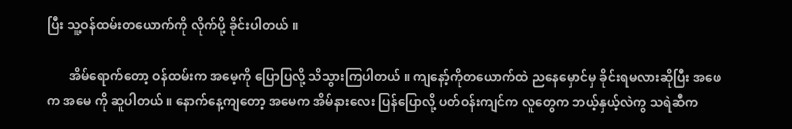ပြီး သူ့ဝန်ထမ်းတယောက်ကို လိုက်ပို့ ခိုင်းပါတယ် ။

       အိမ်ရောက်တော့ ဝန်ထမ်းက အမေ့ကို ပြောပြလို့ သိသွားကြပါတယ် ။ ကျနော့်ကိုတယောက်ထဲ ညနေမှောင်မှ ခိုင်းရမလားဆိုပြီး အဖေက အမေ ကို ဆူပါတယ် ။ နောက်နေ့ကျတော့ အမေက အိမ်နားလေး ပြန်ပြောလို့ ပတ်ဝန်းကျင်က လူတွေက ဘယ့်နှယ့်လဲကွ သရဲဆီက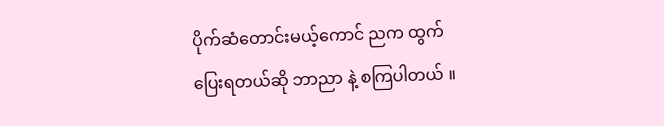ပိုက်ဆံတောင်းမယ့်ကောင် ညက ထွက်ပြေးရတယ်ဆို ဘာညာ နဲ့ စကြပါတယ် ။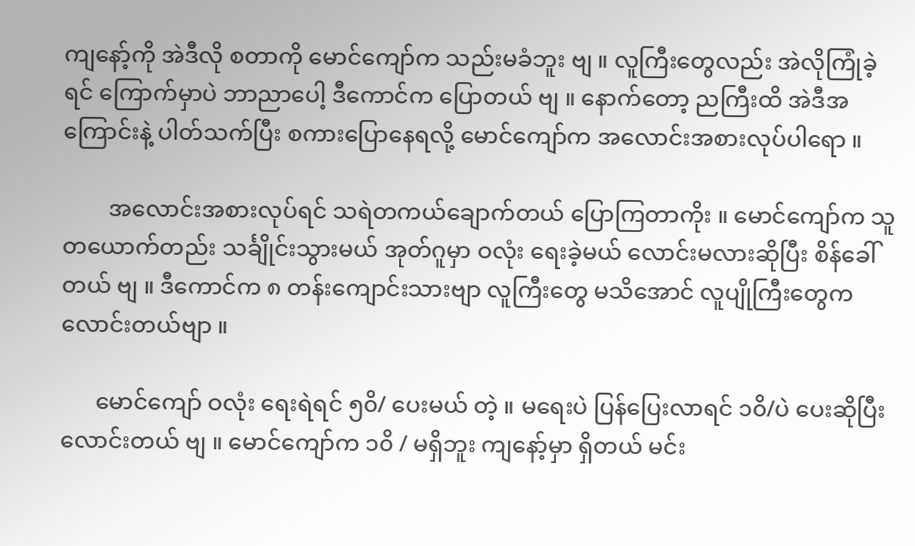ကျနော့်ကို အဲဒီလို စတာကို မောင်ကျော်က သည်းမခံဘူး ဗျ ။ လူကြီးတွေလည်း အဲလိုကြုံခဲ့ရင် ကြောက်မှာပဲ ဘာညာပေါ့ ဒီကောင်က ပြောတယ် ဗျ ။ နောက်တော့ ညကြီးထိ အဲဒီအကြောင်းနဲ့ ပါတ်သက်ပြီး စကားပြောနေရလို့ မောင်ကျော်က အလောင်းအစားလုပ်ပါရော ။

        အလောင်းအစားလုပ်ရင် သရဲတကယ်ချောက်တယ် ပြောကြတာကိုး ။ မောင်ကျော်က သူတယောက်တည်း သင်္ချိုင်းသွားမယ် အုတ်ဂူမှာ ဝလုံး ရေးခဲ့မယ် လောင်းမလားဆိုပြီး စိန်ခေါ်တယ် ဗျ ။ ဒီကောင်က ၈ တန်းကျောင်းသားဗျာ လူကြီးတွေ မသိအောင် လူပျိုကြီးတွေက လောင်းတယ်ဗျာ ။

      မောင်ကျော် ဝလုံး ရေးရဲရင် ၅၀ိ/ ပေးမယ် တဲ့ ။ မရေးပဲ ပြန်ပြေးလာရင် ၁၀ိ/ပဲ ပေးဆိုပြီး လောင်းတယ် ဗျ ။ မောင်ကျော်က ၁၀ိ / မရှိဘူး ကျနော့်မှာ ရှိတယ် မင်း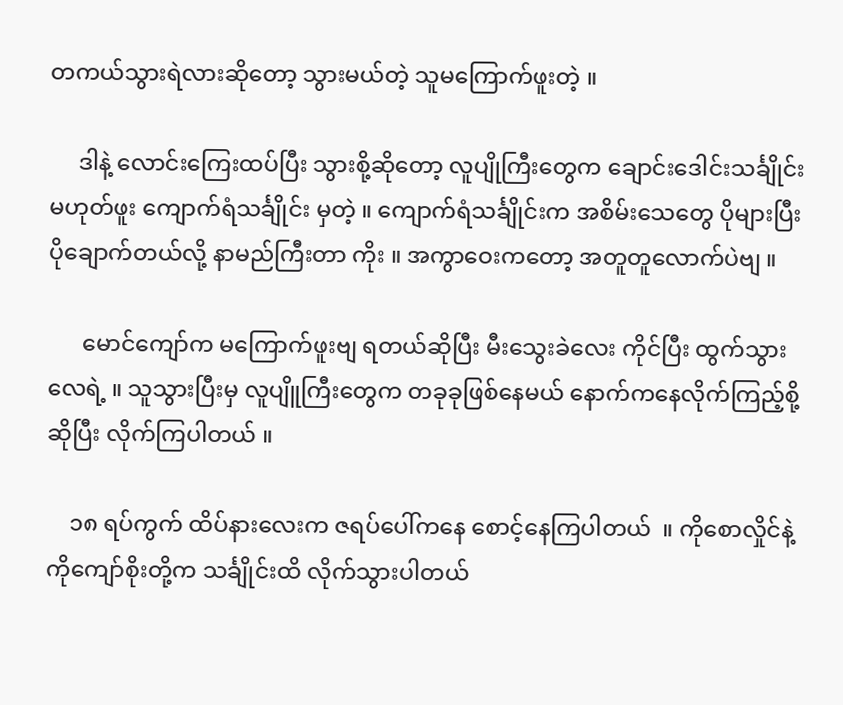တကယ်သွားရဲလားဆိုတော့ သွားမယ်တဲ့ သူမကြောက်ဖူးတဲ့ ။

     ဒါနဲ့ လောင်းကြေးထပ်ပြီး သွားစို့ဆိုတော့ လူပျိုကြီးတွေက ချောင်းဒေါင်းသင်္ချိုင်း မဟုတ်ဖူး ကျောက်ရံသင်္ချိုင်း မှတဲ့ ။ ကျောက်ရံသင်္ချိုင်းက အစိမ်းသေတွေ ပိုများပြီး ပိုချောက်တယ်လို့ နာမည်ကြီးတာ ကိုး ။ အကွာဝေးကတော့ အတူတူလောက်ပဲဗျ ။

      မောင်ကျော်က မကြောက်ဖူးဗျ ရတယ်ဆိုပြီး မီးသွေးခဲလေး ကိုင်ပြီး ထွက်သွားလေရဲ့ ။ သူသွားပြီးမှ လူပျိူကြီးတွေက တခုခုဖြစ်နေမယ် နောက်ကနေလိုက်ကြည့်စို့ ဆိုပြီး လိုက်ကြပါတယ် ။

    ၁၈ ရပ်ကွက် ထိပ်နားလေးက ဇရပ်ပေါ်ကနေ စောင့်နေကြပါတယ်  ။ ကိုစောလှိုင်နဲ့ ကိုကျော်စိုးတို့က သင်္ချိုင်းထိ လိုက်သွားပါတယ်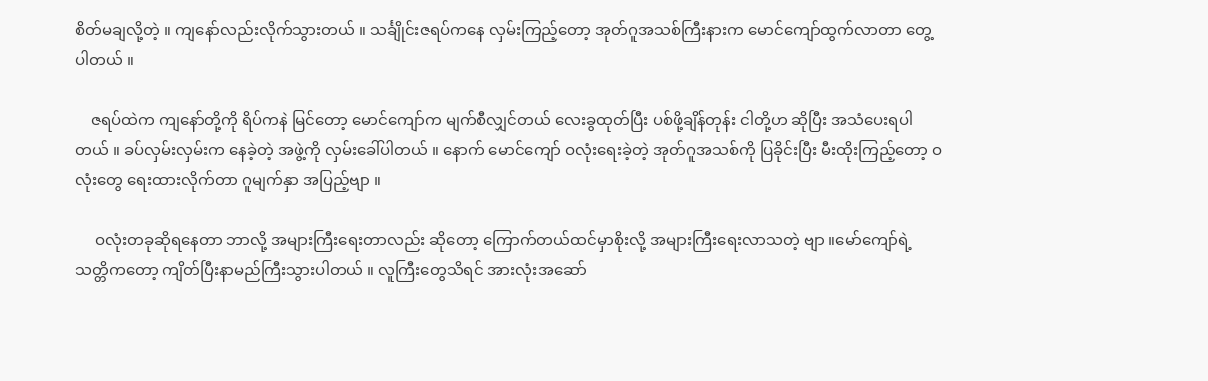စိတ်မချလို့တဲ့ ။ ကျနော်လည်းလိုက်သွားတယ် ။ သင်္ချိုင်းဇရပ်ကနေ လှမ်းကြည့်တော့ အုတ်ဂူအသစ်ကြီးနားက မောင်ကျော်ထွက်လာတာ တွေ့ပါတယ် ။

    ဇရပ်ထဲက ကျနော်တို့ကို ရိပ်ကနဲ မြင်တော့ မောင်ကျော်က မျက်စီလျှင်တယ် လေးခွထုတ်ပြီး ပစ်ဖို့ချိန်တုန်း ငါတို့ဟ ဆိုပြီး အသံပေးရပါတယ် ။ ခပ်လှမ်းလှမ်းက နေခဲ့တဲ့ အဖွဲ့ကို လှမ်းခေါ်ပါတယ် ။ နောက် မောင်ကျော် ဝလုံးရေးခဲ့တဲ့ အုတ်ဂူအသစ်ကို ပြခိုင်းပြီး မီးထိုးကြည့်တော့ ဝလုံးတွေ ရေးထားလိုက်တာ ဂူမျက်နှာ အပြည့်ဗျာ ။

     ဝလုံးတခုဆိုရနေတာ ဘာလို့ အများကြီးရေးတာလည်း ဆိုတော့ ကြောက်တယ်ထင်မှာစိုးလို့ အများကြီးရေးလာသတဲ့ ဗျာ ။မော်ကျော်ရဲ့ သတ္တိကတော့ ကျိတ်ပြီးနာမည်ကြီးသွားပါတယ် ။ လူကြီးတွေသိရင် အားလုံးအဆော်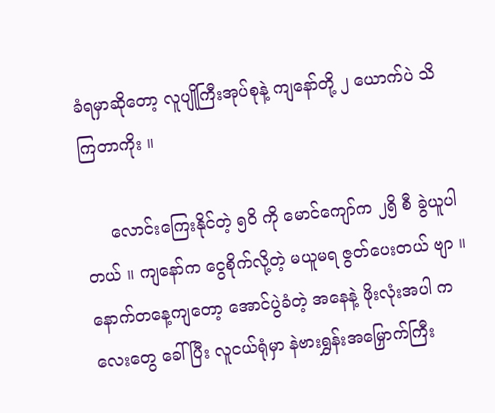ခံရမှာဆိုတော့ လူပျိုကြီးအုပ်စုနဲ့ ကျနော်တို့ ၂ ယောက်ပဲ သိကြတာကိုး ။

     လောင်းကြေးနိုင်တဲ့ ၅၀ိ ကို မောင်ကျော်က ၂၅ိ စီ ခွဲယူပါတယ် ။ ကျနော်က ငွေစိုက်လို့တဲ့ မယူမရ ဇွတ်ပေးတယ် ဗျာ ။ နောက်တနေ့ကျတော့ အောင်ပွဲခံတဲ့ အနေနဲ့ ဖိုးလုံးအပါ ကလေးတွေ ခေါ်ပြီး လူငယ်ရုံမှာ နဲဗားရွှန်းအမြှောက်ကြီး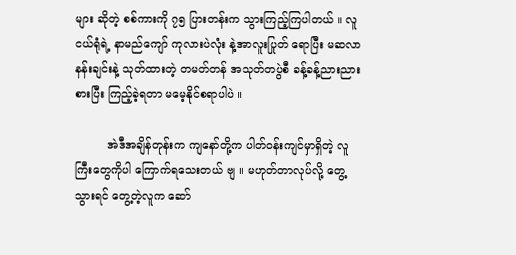များ ဆိုတဲ့ စစ်ကားကို ၇၅ ပြားတန်းက သွားကြည့်ကြပါတယ် ။ လူငယ်ရုံရဲ့ နာမည်ကျော် ကုလားပဲလုံး နဲ့အာလူးပြုတ် ရောပြီး မဆလာနန်းချင်းနဲ့ သုတ်ထားတဲ့ တမတ်တန် အသုတ်တပွဲစီ ခန့်ခန့်ညားညား စားပြီး ကြည့်ခဲ့ရတာ မမေ့နိုင်စရာပါပဲ ။

         အဲဒီအချိန်တုန်းက ကျနော်တို့က ပါတ်ဝန်းကျင်မှာရှိတဲ့ လူကြီးတွေကိုပါ ကြောက်ရသေးတယ် ဗျ ။ မဟုတ်တာလုပ်လို့ တွေ့သွားရင် တွေ့တဲ့လူက ဆော်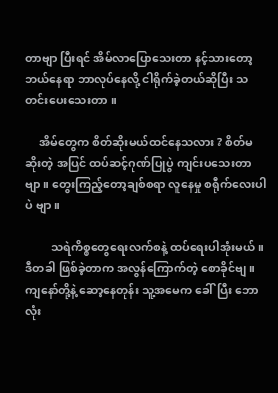တာဗျာ ပြီးရင် အိမ်လာပြောသေးတာ နင့်သားတော့ ဘယ်နေရာ ဘာလုပ်နေလို့ ငါရိုက်ခဲ့တယ်ဆိုပြီး သတင်းပေးသေးတာ ။

     အိမ်တွေက စိတ်ဆိုးမယ်ထင်နေသလား ? စိတ်မဆိုးတဲ့ အပြင် ထပ်ဆင့်ဂုဏ်ပြုပွဲ ကျင်းပသေးတာ ဗျာ ။ တွေးကြည့်တော့ချစ်စရာ လူနေမှု စရီုက်လေးပါပဲ ဗျာ ။

         သရဲကိစ္စတွေရေးလက်စနဲ့ ထပ်ရေးပါအုံးမယ် ။ ဒီတခါ ဖြစ်ခဲ့တာက အလွန်ကြောက်တဲ့ စောခိုင်ဗျ ။ ကျနော်တို့နဲ့ ဆော့နေတုန်း သူ့အမေက ခေါ်ပြီး ဘောလုံး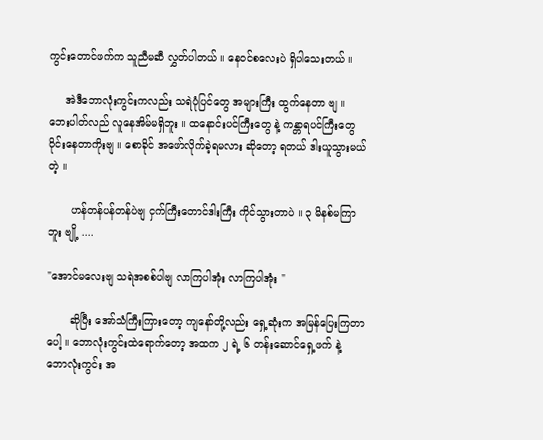ကွင်းတောင်ဖက်က သူညီမဆီ လွှတ်ပါတယ် ။ နေဝင်စလေးပဲ ရှိပါသေးတယ် ။

     အဲဒီဘောလုံးကွင်းကလည်း သရဲပုံပြင်တွေ အများကြီး ထွက်နေတာ ဗျ ။ ဘေးပါတ်လည် လူနေအိမ်မရှိဘူး ။ ထနောင်းပင်ကြီးတွေ နဲ့ ကန္တာရပင်ကြီးတွေ ဝိုင်းနေတာကိုးဗျ ။ စောခိုင် အဖော်လိုက်ခဲ့ရမလား ဆိုတော့ ရတယ် ဒါးယူသွားမယ် တဲ့ ။

       ဟန်တန်ပန်တန်ပဲဗျ ငှက်ကြီးတောင်ဒါးကြီး ကိုင်သွားတာပဲ ။ ၃ မိနစ်မကြာဘူး ဗျို့ ....

"အောင်မလေးဗျ သရဲအစစ်ပါဗျ လာကြပါအုံး လာကြပါအုံး "

       ဆိုပြီး အော်သံကြီးကြားတော့ ကျနော်တို့လည်း ရှေ့ဆုံးက အမြန်ပြေးကြတာပေါ့ ။ ဘောလုံးကွင်းထဲရောက်တော့ အထက ၂ ရဲ့ ၆ တန်းဆောင်ရှေ့ဖက် နဲ့ ဘောလုံးကွင်း အ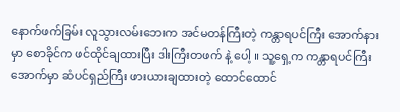နောက်ဖက်ခြမ်း လူသွားလမ်းဘေးက အင်မတန်ကြီးတဲ့ ကန္တာရပင်ကြီး အောက်နားမှာ စောခိုင်က ဖင်ထိုင်ချထားပြီး ဒါးကြီးတဖက် နဲ့ ပေါ့ ။ သူ့ရှေ့က ကန္တာရပင်ကြီးအောက်မှာ ဆံပင်ရှည်ကြီး ဖားယားချထားတဲ့ ထောင်ထောင်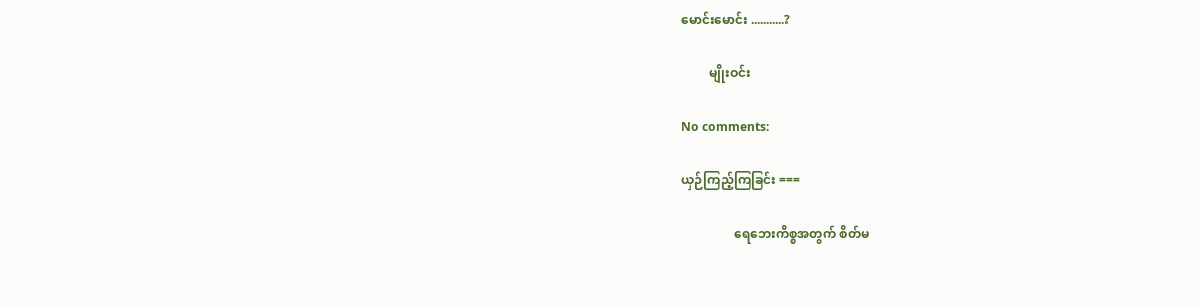မောင်းမောင်း ...........?

         မျိုးဝင်း

No comments:

ယှဉ်ကြည့်ကြခြင်း ===

                 ရေဘေးကိစ္စအတွက် စိတ်မ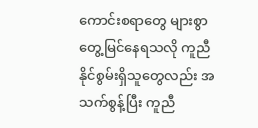ကောင်းစရာတွေ များစွာတွေ့မြင်နေရသလို ကူညီနိုင်စွမ်းရှိသူတွေလည်း အသက်စွန့်ပြီး ကူညီ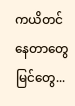ကယိတင်နေတာတွေ မြင်တွေ...